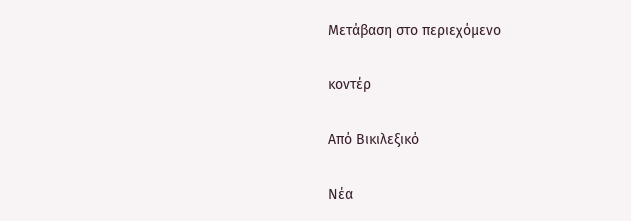Μετάβαση στο περιεχόμενο

κοντέρ

Από Βικιλεξικό

Νέα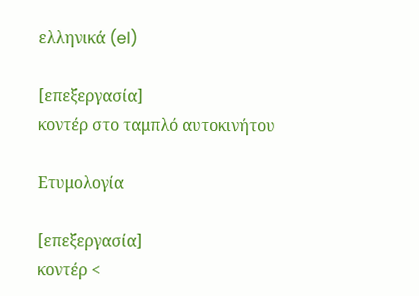ελληνικά (el)

[επεξεργασία]
κοντέρ στο ταμπλό αυτοκινήτου

Ετυμολογία

[επεξεργασία]
κοντέρ <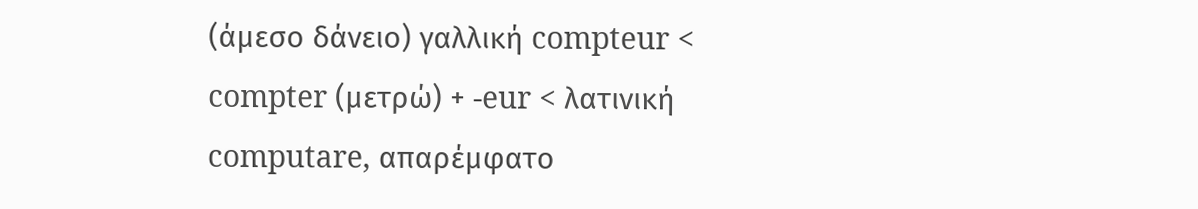(άμεσο δάνειο) γαλλική compteur < compter (μετρώ) + -eur < λατινική computare, απαρέμφατο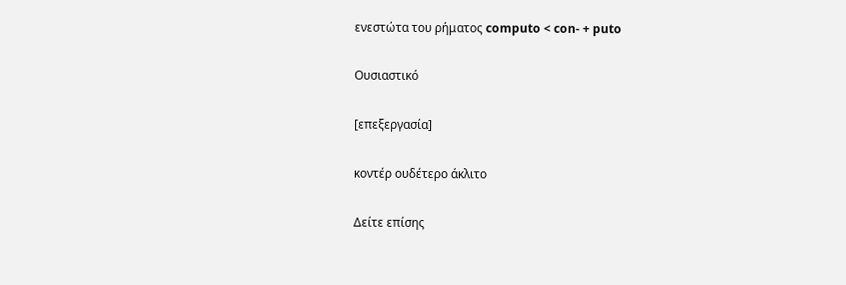ενεστώτα του ρήματος computo < con- + puto

Ουσιαστικό

[επεξεργασία]

κοντέρ ουδέτερο άκλιτο

Δείτε επίσης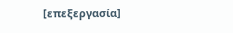[επεξεργασία]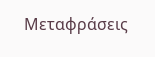Μεταφράσεις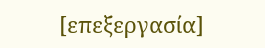[επεξεργασία]